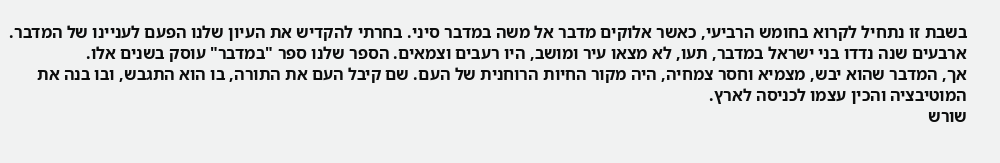בשבת זו נתחיל לקרוא בחומש הרביעי, כאשר אלוקים מדבר אל משה במדבר סיני. בחרתי להקדיש את העיון שלנו הפעם לעניינו של המדבר. ארבעים שנה נדדו בני ישראל במדבר, תעו, לא מצאו עיר ומושב, היו רעבים וצמאים. הספר שלנו ספר "במדבר" עוסק בשנים אלו.
אך, המדבר שהוא יבש, מצמיא וחסר צמחיה, היה מקור החיות הרוחנית של העם. שם קיבל העם את התורה, בו הוא התגבש, ובו בנה את המוטיבציה והכין עצמו לכניסה לארץ.
שורש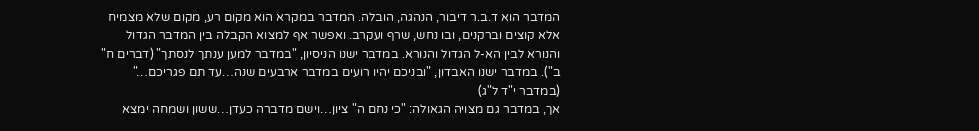המדבר הוא ד.ב.ר דיבור, הנהגה, הובלה. המדבר במקרא הוא מקום רע, מקום שלא מצמיח אלא קוצים וברקנים, ובו נחש, שרף ועקרב. ואפשר אף למצוא הקבלה בין המדבר הגדול והנורא לבין הא-ל הגדול והנורא. במדבר ישנו הניסיון, "במדבר למען ענתך לנסתך" (דברים ח" ב"). במדבר ישנו האבדון, "ובניכם יהיו רועים במדבר ארבעים שנה…עד תם פגריכם…" (במדבר י"ד ל"ג)
אך, במדבר גם מצויה הגאולה: "כי נחם ה" ציון…וישם מדברה כעדן…ששון ושמחה ימצא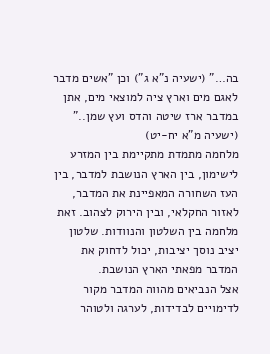בה…" (ישעיה נ"א ג") וכן "אשים מדבר לאגם מים וארץ ציה למוצאי מים, אתן במדבר ארז שיטה והדס ועץ שמן.." (ישעיה מ"א יח-יט)
מלחמה מתמדת מתקיימת בין המזרע לישימון, בין הארץ הנושבת למדבר, בין העז השחורה המאפיינת את המדבר, לאזור החקלאי, ובין הירוק לצהוב. זאת מלחמה בין השלטון והנוודות. שלטון יציב נוסך יציבות, יכול לדחוק את המדבר מפאתי הארץ הנושבת.
אצל הנביאים מהווה המדבר מקור לדימויים לבדידות, לערגה ולטוהר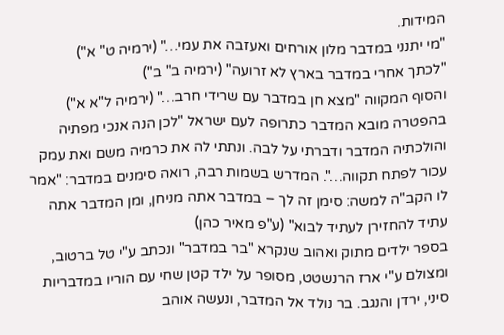המידות.
"מי יתנני במדבר מלון אורחים ואעזבה את עמי…" (ירמיה ט" א")
"לכתך אחרי במדבר בארץ לא זרועה" (ירמיה ב" ב")
והסוף המקווה "מצא חן במדבר עם שרידי חרב…" (ירמיה ל"א א")
בהפטרה מובא המדבר כתרופה לעם ישראל "לכן הנה אנכי מפתיה והולכתיה המדבר ודברתי על לבה. ונתתי לה את כרמיה משם ואת עמק עכור לפתח תקווה…". המדרש בשמות רבה, רואה סימנים במדבר: "אמר לו הקב"ה למשה: סימן זה לך – במדבר אתה מניחן, ומן המדבר אתה עתיד להחזירן לעתיד לבוא" (ע"פ מאיר כהן)
בספר ילדים מתוק ואהוב שנקרא "בר במדבר" ונכתב ע"י טל ברטוב, ומצולם ע"י ארז הרנשטט, מסופר על ילד קטן שחי עם הוריו במדבריות סיני, ירדן והנגב. בר נולד אל המדבר, ונעשה אוהב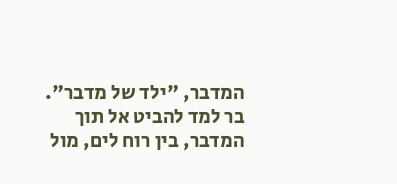המדבר, "ילד של מדבר". בר למד להביט אל תוך המדבר, בין רוח לים, מול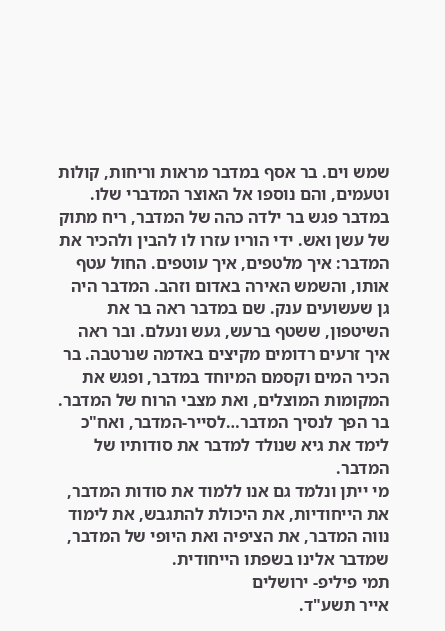שמש וים. בר אסף במדבר מראות וריחות, קולות וטעמים, והם נוספו אל האוצר המדברי שלו.
במדבר פגש בר ילדה כהה של המדבר, ריח מתוק של עשן ואש. ידי הוריו עזרו לו להבין ולהכיר את המדבר: איך מלטפים, איך עוטפים. החול עטף אותו, והשמש האירה באדום וזהב. המדבר היה גן שעשועים ענק. שם במדבר ראה בר את השיטפון, ששטף ברעש, געש ונעלם. ובר ראה איך זרעים רדומים מקיצים באדמה שנרטבה. בר הכיר המים וקסמם המיוחד במדבר, ופגש את המקומות המוצלים, ואת מצבי הרוח של המדבר. בר הפך לנסיך המדבר…לסייר-המדבר, ואח"כ לימד את גיא שנולד למדבר את סודותיו של המדבר.
מי ייתן ונלמד גם אנו ללמוד את סודות המדבר, את הייחודיות, את היכולת להתגבש, את לימוד נווה המדבר, את הציפיה ואת היופי של המדבר, שמדבר אלינו בשפתו הייחודית.
תמי פיליפ- ירושלים
אייר תשע"ד.